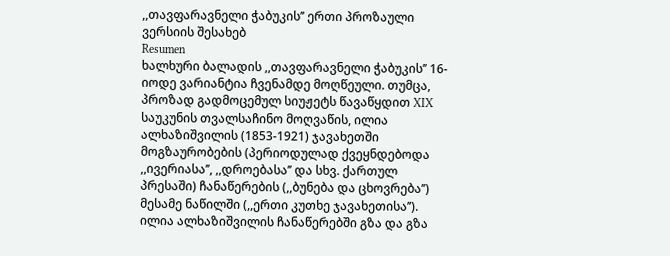,,თავფარავნელი ჭაბუკის’’ ერთი პროზაული ვერსიის შესახებ
Resumen
ხალხური ბალადის ,,თავფარავნელი ჭაბუკის’’ 16-იოდე ვარიანტია ჩვენამდე მოღწეული. თუმცა, პროზად გადმოცემულ სიუჟეტს წავაწყდით XIX საუკუნის თვალსაჩინო მოღვაწის, ილია ალხაზიშვილის (1853-1921) ჯავახეთში მოგზაურობების (პერიოდულად ქვეყნდებოდა ,,ივერიასა’’, ,,დროებასა’’ და სხვ. ქართულ პრესაში) ჩანაწერების (,,ბუნება და ცხოვრება’’) მესამე ნაწილში (,,ერთი კუთხე ჯავახეთისა’’). ილია ალხაზიშვილის ჩანაწერებში გზა და გზა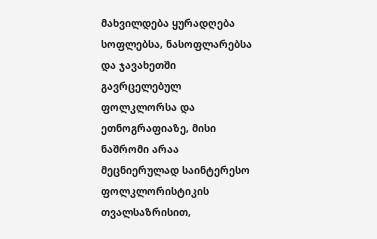მახვილდება ყურადღება სოფლებსა, ნასოფლარებსა და ჯავახეთში გავრცელებულ ფოლკლორსა და ეთნოგრაფიაზე, მისი ნაშრომი არაა მეცნიერულად საინტერესო ფოლკლორისტიკის თვალსაზრისით,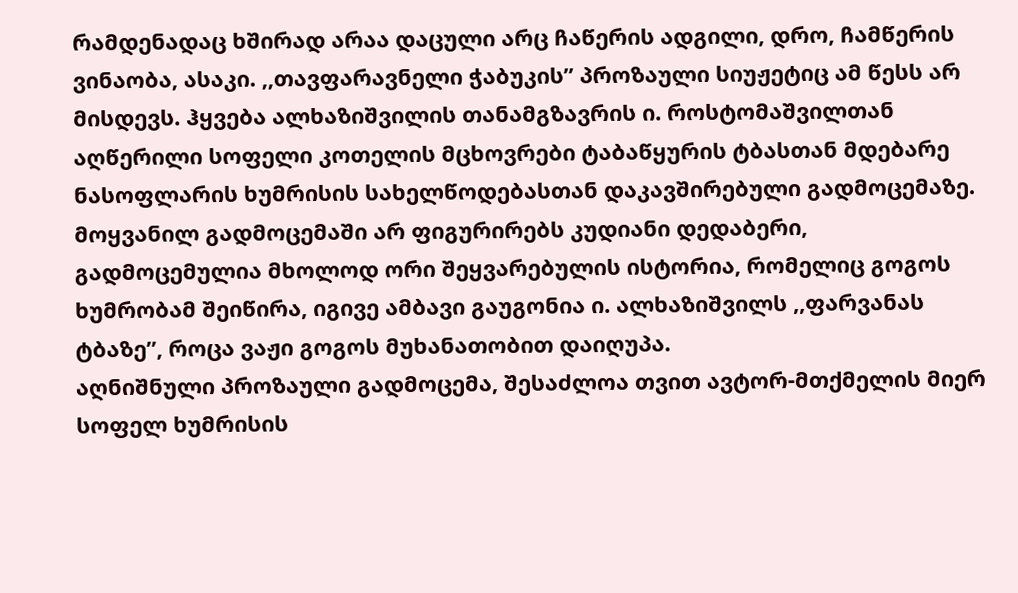რამდენადაც ხშირად არაა დაცული არც ჩაწერის ადგილი, დრო, ჩამწერის ვინაობა, ასაკი. ,,თავფარავნელი ჭაბუკის’’ პროზაული სიუჟეტიც ამ წესს არ მისდევს. ჰყვება ალხაზიშვილის თანამგზავრის ი. როსტომაშვილთან აღწერილი სოფელი კოთელის მცხოვრები ტაბაწყურის ტბასთან მდებარე ნასოფლარის ხუმრისის სახელწოდებასთან დაკავშირებული გადმოცემაზე. მოყვანილ გადმოცემაში არ ფიგურირებს კუდიანი დედაბერი, გადმოცემულია მხოლოდ ორი შეყვარებულის ისტორია, რომელიც გოგოს ხუმრობამ შეიწირა, იგივე ამბავი გაუგონია ი. ალხაზიშვილს ,,ფარვანას ტბაზე’’, როცა ვაჟი გოგოს მუხანათობით დაიღუპა.
აღნიშნული პროზაული გადმოცემა, შესაძლოა თვით ავტორ-მთქმელის მიერ სოფელ ხუმრისის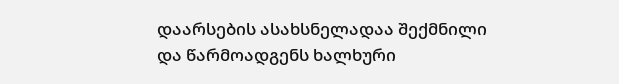დაარსების ასახსნელადაა შექმნილი და წარმოადგენს ხალხური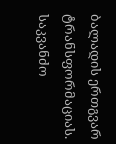ბალადის ერთგვარ ტრანსფორმაციას.
საკვანძო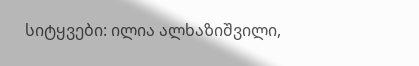სიტყვები: ილია ალხაზიშვილი,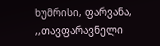ხუმრისი, ფარვანა, ,,თავფარავნელი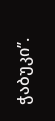ჭაბუკი’’.